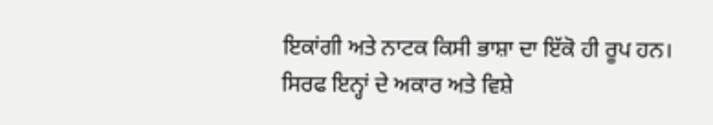ਇਕਾਂਗੀ ਅਤੇ ਨਾਟਕ ਕਿਸੀ ਭਾਸ਼ਾ ਦਾ ਇੱਕੋ ਹੀ ਰੂਪ ਹਨ। ਸਿਰਫ ਇਨ੍ਹਾਂ ਦੇ ਅਕਾਰ ਅਤੇ ਵਿਸ਼ੇ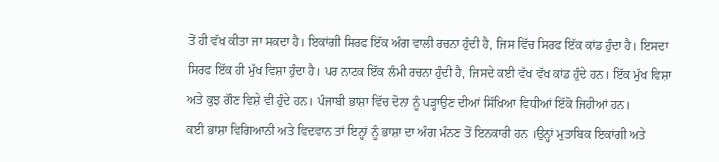ਤੋਂ ਹੀ ਵੱਖ ਕੀਤਾ ਜਾ ਸਕਦਾ ਹੈ। ਇਕਾਂਗੀ ਸਿਰਫ ਇੱਕ ਅੰਗ ਵਾਲੀ ਰਚਨਾ ਹੁੰਦੀ ਹੈ, ਜਿਸ ਵਿੱਚ ਸਿਰਫ ਇੱਕ ਕਾਂਡ ਹੁੰਦਾ ਹੈ। ਇਸਦਾ ਸਿਰਫ ਇੱਕ ਹੀ ਮੁੱਖ ਵਿਸ਼ਾ ਹੁੰਦਾ ਹੈ। ਪਰ ਨਾਟਕ ਇੱਕ ਲੰਮੀ ਰਚਨਾ ਹੁੰਦੀ ਹੈ, ਜਿਸਦੇ ਕਈ ਵੱਖ ਵੱਖ ਕਾਂਡ ਹੁੰਦੇ ਹਨ। ਇੱਕ ਮੁੱਖ ਵਿਸ਼ਾ ਅਤੇ ਕੁਝ ਗੌਣ ਵਿਸ਼ੇ ਵੀ ਹੁੰਦੇ ਹਨ। ਪੰਜਾਬੀ ਭਾਸ਼ਾ ਵਿੱਚ ਦੋਨਾ ਨੂੰ ਪੜ੍ਹਾਉਣ ਦੀਆਂ ਸਿੱਖਿਆ ਵਿਧੀਆਂ ਇੱਕੋ ਜਿਹੀਆਂ ਹਨ।
ਕਈ ਭਾਸ਼ਾ ਵਿਗਿਆਨੀ ਅਤੇ ਵਿਦਵਾਨ ਤਾਂ ਇਨ੍ਹਾਂ ਨੂੰ ਭਾਸ਼ਾ ਦਾ ਅੰਗ ਮੰਨਣ ਤੋਂ ਇਨਕਾਰੀ ਹਨ ।ਉਨ੍ਹਾਂ ਮੁਤਾਬਿਕ ਇਕਾਂਗੀ ਅਤੇ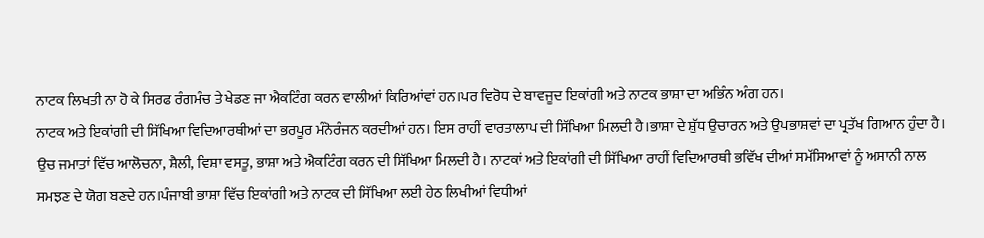ਨਾਟਕ ਲਿਖਤੀ ਨਾ ਹੋ ਕੇ ਸਿਰਫ ਰੰਗਮੰਚ ਤੇ ਖੇਡਣ ਜਾ ਐਕਟਿੰਗ ਕਰਨ ਵਾਲੀਆਂ ਕਿਰਿਆਂਵਾਂ ਹਨ।ਪਰ ਵਿਰੋਧ ਦੇ ਬਾਵਜੂਦ ਇਕਾਂਗੀ ਅਤੇ ਨਾਟਕ ਭਾਸ਼ਾ ਦਾ ਅਭਿੰਨ ਅੰਗ ਹਨ।
ਨਾਟਕ ਅਤੇ ਇਕਾਂਗੀ ਦੀ ਸਿੱਖਿਆ ਵਿਦਿਆਰਥੀਆਂ ਦਾ ਭਰਪੂਰ ਮੰਨੋਰੰਜਨ ਕਰਦੀਆਂ ਹਨ। ਇਸ ਰਾਹੀਂ ਵਾਰਤਾਲਾਪ ਦੀ ਸਿੱਖਿਆ ਮਿਲਦੀ ਹੈ।ਭਾਸ਼ਾ ਦੇ ਸ਼ੁੱਧ ਉਚਾਰਨ ਅਤੇ ਉਪਭਾਸ਼ਵਾਂ ਦਾ ਪ੍ਰਤੱਖ ਗਿਆਨ ਹੁੰਦਾ ਹੈ। ਉਚ ਜਮਾਤਾਂ ਵਿੱਚ ਆਲੋਚਨਾ, ਸ਼ੈਲੀ, ਵਿਸ਼ਾ ਵਸਤੂ, ਭਾਸ਼ਾ ਅਤੇ ਐਕਟਿੰਗ ਕਰਨ ਦੀ ਸਿੱਖਿਆ ਮਿਲਦੀ ਹੈ। ਨਾਟਕਾਂ ਅਤੇ ਇਕਾਂਗੀ ਦੀ ਸਿੱਖਿਆ ਰਾਹੀਂ ਵਿਦਿਆਰਥੀ ਭਵਿੱਖ ਦੀਆਂ ਸਮੱਸਿਆਵਾਂ ਨੂੰ ਅਸਾਨੀ ਨਾਲ ਸਮਝਣ ਦੇ ਯੋਗ ਬਣਦੇ ਹਨ।ਪੰਜਾਬੀ ਭਾਸ਼ਾ ਵਿੱਚ ਇਕਾਂਗੀ ਅਤੇ ਨਾਟਕ ਦੀ ਸਿੱਖਿਆ ਲਈ ਹੇਠ ਲਿਖੀਆਂ ਵਿਧੀਆਂ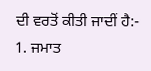ਦੀ ਵਰਤੋਂ ਕੀਤੀ ਜਾਦੀਂ ਹੈ:-
1. ਜਮਾਤ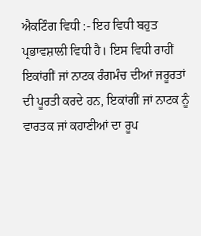ਐਕਟਿੰਗ ਵਿਧੀ :- ਇਹ ਵਿਧੀ ਬਹੁਤ ਪ੍ਰਭਾਵਸ਼ਾਲੀ ਵਿਧੀ ਹੈ। ਇਸ ਵਿਧੀ ਰਾਹੀਂ ਇਕਾਂਗੀਂ ਜਾਂ ਨਾਟਕ ਰੰਗਮੰਚ ਦੀਆਂ ਜਰੂਰਤਾਂ ਦੀ ਪੂਰਤੀ ਕਰਦੇ ਹਨ, ਇਕਾਂਗੀਂ ਜਾਂ ਨਾਟਕ ਨੂੰ ਵਾਰਤਕ ਜਾਂ ਕਹਾਣੀਆਂ ਦਾ ਰੂਪ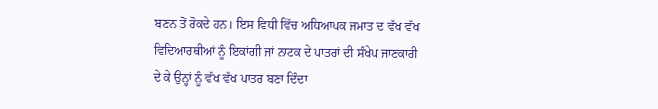ਬਣਨ ਤੋਂ ਰੋਕਦੇ ਹਨ। ਇਸ ਵਿਧੀ ਵਿੱਚ ਅਧਿਆਪਕ ਜਮਾਤ ਦ ਵੱਖ ਵੱਖ ਵਿਦਿਆਰਥੀਆਂ ਨੂੰ ਇਕਾਂਗੀ ਜਾਂ ਨਾਟਕ ਦੇ ਪਾਤਰਾਂ ਦੀ ਸੰਖੇਪ ਜਾਣਕਾਰੀ ਦੇ ਕੇ ਉਨ੍ਹਾਂ ਨੂੰ ਵੱਖ ਵੱਖ ਪਾਤਰ ਬਣਾ ਦਿੰਦਾ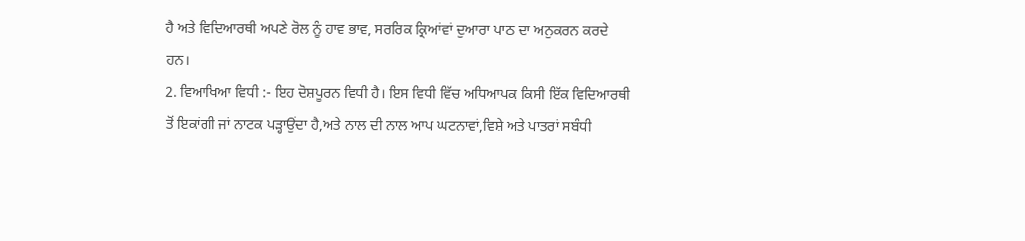ਹੈ ਅਤੇ ਵਿਦਿਆਰਥੀ ਅਪਣੇ ਰੋਲ ਨੂੰ ਹਾਵ ਭਾਵ, ਸਰਰਿਕ ਕ੍ਰਿਆਂਵਾਂ ਦੁਆਰਾ ਪਾਠ ਦਾ ਅਨੁਕਰਨ ਕਰਦੇ ਹਨ।
2. ਵਿਆਖਿਆ ਵਿਧੀ :- ਇਹ ਦੋਸ਼ਪੂਰਨ ਵਿਧੀ ਹੈ। ਇਸ ਵਿਧੀ ਵਿੱਚ ਅਧਿਆਪਕ ਕਿਸੀ ਇੱਕ ਵਿਦਿਆਰਥੀ ਤੋਂ ਇਕਾਂਗੀ ਜਾਂ ਨਾਟਕ ਪੜ੍ਹਾਉਂਦਾ ਹੈ,ਅਤੇ ਨਾਲ ਦੀ ਨਾਲ ਆਪ ਘਟਨਾਵਾਂ,ਵਿਸ਼ੇ ਅਤੇ ਪਾਤਰਾਂ ਸਬੰਧੀ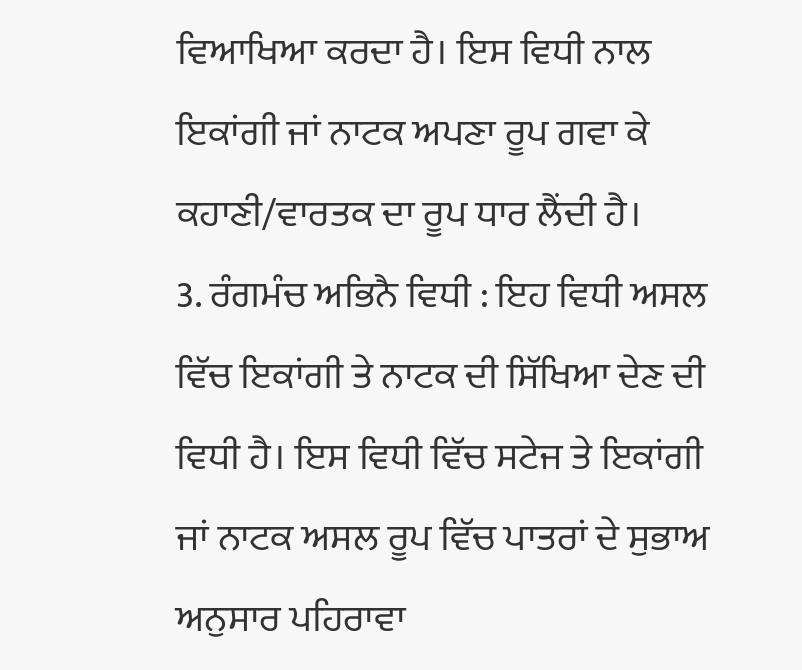ਵਿਆਖਿਆ ਕਰਦਾ ਹੈ। ਇਸ ਵਿਧੀ ਨਾਲ ਇਕਾਂਗੀ ਜਾਂ ਨਾਟਕ ਅਪਣਾ ਰੂਪ ਗਵਾ ਕੇ ਕਹਾਣੀ/ਵਾਰਤਕ ਦਾ ਰੂਪ ਧਾਰ ਲੈਂਦੀ ਹੈ।
3. ਰੰਗਮੰਚ ਅਭਿਨੈ ਵਿਧੀ : ਇਹ ਵਿਧੀ ਅਸਲ ਵਿੱਚ ਇਕਾਂਗੀ ਤੇ ਨਾਟਕ ਦੀ ਸਿੱਖਿਆ ਦੇਣ ਦੀ ਵਿਧੀ ਹੈ। ਇਸ ਵਿਧੀ ਵਿੱਚ ਸਟੇਜ ਤੇ ਇਕਾਂਗੀ ਜਾਂ ਨਾਟਕ ਅਸਲ ਰੂਪ ਵਿੱਚ ਪਾਤਰਾਂ ਦੇ ਸੁਭਾਅ ਅਨੁਸਾਰ ਪਹਿਰਾਵਾ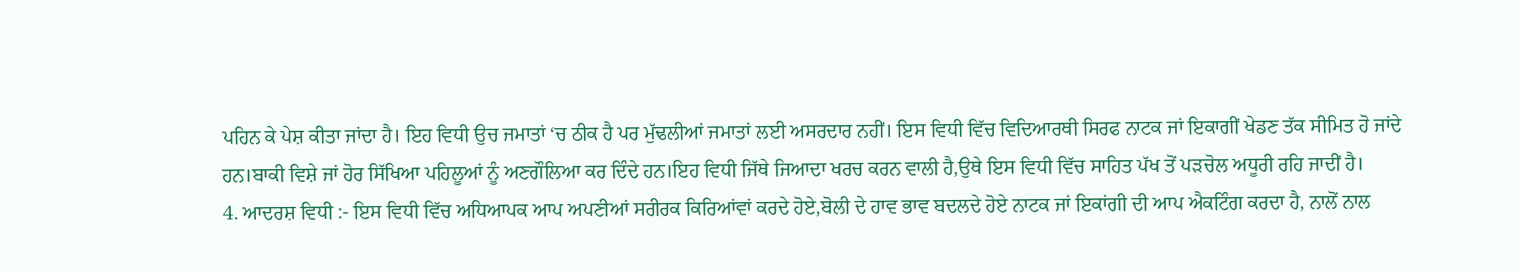ਪਹਿਨ ਕੇ ਪੇਸ਼ ਕੀਤਾ ਜਾਂਦਾ ਹੈ। ਇਹ ਵਿਧੀ ਉਚ ਜਮਾਤਾਂ ‘ਚ ਠੀਕ ਹੈ ਪਰ ਮੁੱਢਲੀਆਂ ਜਮਾਤਾਂ ਲਈ ਅਸਰਦਾਰ ਨਹੀਂ। ਇਸ ਵਿਧੀ ਵਿੱਚ ਵਿਦਿਆਰਥੀ ਸਿਰਫ ਨਾਟਕ ਜਾਂ ਇਕਾਗੀਂ ਖੇਡਣ ਤੱਕ ਸੀਮਿਤ ਹੋ ਜਾਂਦੇ ਹਨ।ਬਾਕੀ ਵਿਸ਼ੇ ਜਾਂ ਹੋਰ ਸਿੱਖਿਆ ਪਹਿਲੂਆਂ ਨੂੰ ਅਣਗੌਲਿਆ ਕਰ ਦਿੰਦੇ ਹਨ।ਇਹ ਵਿਧੀ ਜਿੱਥੇ ਜਿਆਦਾ ਖਰਚ ਕਰਨ ਵਾਲੀ ਹੈ,ਉਥੇ ਇਸ ਵਿਧੀ ਵਿੱਚ ਸਾਹਿਤ ਪੱਖ ਤੋਂ ਪੜਚੋਲ ਅਧੂਰੀ ਰਹਿ ਜਾਦੀਂ ਹੈ।
4. ਆਦਰਸ਼ ਵਿਧੀ :- ਇਸ ਵਿਧੀ ਵਿੱਚ ਅਧਿਆਪਕ ਆਪ ਅਪਣੀਆਂ ਸਰੀਰਕ ਕਿਰਿਆਂਵਾਂ ਕਰਦੇ ਹੋਏ,ਬੋਲੀ ਦੇ ਹਾਵ ਭਾਵ ਬਦਲਦੇ ਹੋਏ ਨਾਟਕ ਜਾਂ ਇਕਾਂਗੀ ਦੀ ਆਪ ਐਕਟਿੰਗ ਕਰਦਾ ਹੈ, ਨਾਲੋਂ ਨਾਲ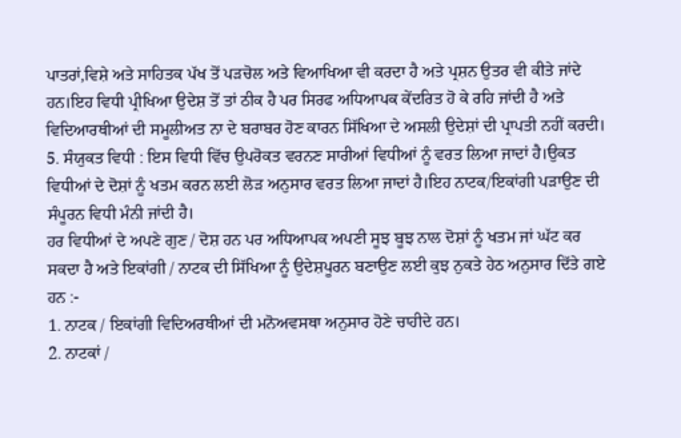ਪਾਤਰਾਂ,ਵਿਸ਼ੇ ਅਤੇ ਸਾਹਿਤਕ ਪੱਖ ਤੋਂ ਪੜਚੋਲ ਅਤੇ ਵਿਆਖਿਆ ਵੀ ਕਰਦਾ ਹੈ ਅਤੇ ਪ੍ਰਸ਼ਨ ਉਤਰ ਵੀ ਕੀਤੇ ਜਾਂਦੇ ਹਨ।ਇਹ ਵਿਧੀ ਪ੍ਰੀਖਿਆ ਉਦੇਸ਼ ਤੋਂ ਤਾਂ ਠੀਕ ਹੈ ਪਰ ਸਿਰਫ ਅਧਿਆਪਕ ਕੇਂਦਰਿਤ ਹੋ ਕੇ ਰਹਿ ਜਾਂਦੀ ਹੈ ਅਤੇ ਵਿਦਿਆਰਥੀਆਂ ਦੀ ਸਮੂਲੀਅਤ ਨਾ ਦੇ ਬਰਾਬਰ ਹੋਣ ਕਾਰਨ ਸਿੱਖਿਆ ਦੇ ਅਸਲੀ ਉਦੇਸ਼ਾਂ ਦੀ ਪ੍ਰਾਪਤੀ ਨਹੀਂ ਕਰਦੀ।
5. ਸੰਯੁਕਤ ਵਿਧੀ : ਇਸ ਵਿਧੀ ਵਿੱਚ ਉਪਰੋਕਤ ਵਰਨਣ ਸਾਰੀਆਂ ਵਿਧੀਆਂ ਨੂੰ ਵਰਤ ਲਿਆ ਜਾਦਾਂ ਹੈ।ਉਕਤ ਵਿਧੀਆਂ ਦੇ ਦੋਸ਼ਾਂ ਨੂੰ ਖਤਮ ਕਰਨ ਲਈ ਲੋੜ ਅਨੁਸਾਰ ਵਰਤ ਲਿਆ ਜਾਦਾਂ ਹੈ।ਇਹ ਨਾਟਕ/ਇਕਾਂਗੀ ਪੜਾਉਣ ਦੀ ਸੰਪੂਰਨ ਵਿਧੀ ਮੰਨੀ ਜਾਂਦੀ ਹੈ।
ਹਰ ਵਿਧੀਆਂ ਦੇ ਅਪਣੇ ਗੁਣ / ਦੋਸ਼ ਹਨ ਪਰ ਅਧਿਆਪਕ ਅਪਣੀ ਸੂਝ ਬੂਝ ਨਾਲ ਦੋਸ਼ਾਂ ਨੂੰ ਖਤਮ ਜਾਂ ਘੱਟ ਕਰ ਸਕਦਾ ਹੈ ਅਤੇ ਇਕਾਂਗੀ / ਨਾਟਕ ਦੀ ਸਿੱਖਿਆ ਨੂੰ ਉਦੇਸ਼ਪੂਰਨ ਬਣਾਉਣ ਲਈ ਕੁਝ ਨੁਕਤੇ ਹੇਠ ਅਨੁਸਾਰ ਦਿੱਤੇ ਗਏ ਹਨ :-
1. ਨਾਟਕ / ਇਕਾਂਗੀ ਵਿਦਿਅਰਥੀਆਂ ਦੀ ਮਨੋਅਵਸਥਾ ਅਨੁਸਾਰ ਹੋਣੇ ਚਾਹੀਦੇ ਹਨ।
2. ਨਾਟਕਾਂ /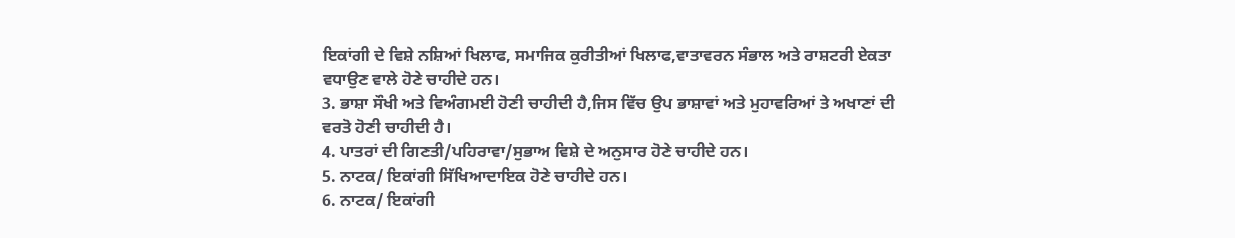ਇਕਾਂਗੀ ਦੇ ਵਿਸ਼ੇ ਨਸ਼ਿਆਂ ਖਿਲਾਫ, ਸਮਾਜਿਕ ਕੁਰੀਤੀਆਂ ਖਿਲਾਫ,ਵਾਤਾਵਰਨ ਸੰਭਾਲ ਅਤੇ ਰਾਸ਼ਟਰੀ ਏਕਤਾ ਵਧਾਉਣ ਵਾਲੇ ਹੋਣੇ ਚਾਹੀਦੇ ਹਨ।
3. ਭਾਸ਼ਾ ਸੌਖੀ ਅਤੇ ਵਿਅੰਗਮਈ ਹੋਣੀ ਚਾਹੀਦੀ ਹੈ,ਜਿਸ ਵਿੱਚ ਉਪ ਭਾਸ਼ਾਵਾਂ ਅਤੇ ਮੁਹਾਵਰਿਆਂ ਤੇ ਅਖਾਣਾਂ ਦੀ ਵਰਤੋ ਹੋਣੀ ਚਾਹੀਦੀ ਹੈ।
4. ਪਾਤਰਾਂ ਦੀ ਗਿਣਤੀ/ਪਹਿਰਾਵਾ/ਸੁਭਾਅ ਵਿਸ਼ੇ ਦੇ ਅਨੁਸਾਰ ਹੋਣੇ ਚਾਹੀਦੇ ਹਨ।
5. ਨਾਟਕ/ ਇਕਾਂਗੀ ਸਿੱਖਿਆਦਾਇਕ ਹੋਣੇ ਚਾਹੀਦੇ ਹਨ।
6. ਨਾਟਕ/ ਇਕਾਂਗੀ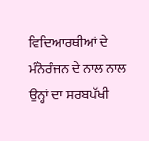ਵਿਦਿਆਰਥੀਆਂ ਦੇ ਮੰਨੋਰੰਜਨ ਦੇ ਨਾਲ ਨਾਲ ਉਨ੍ਹਾਂ ਦਾ ਸਰਬਪੱਖੀ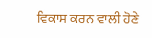ਵਿਕਾਸ ਕਰਨ ਵਾਲੀ ਹੋਣੇ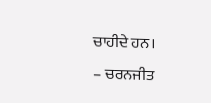ਚਾਹੀਦੇ ਹਨ।
– ਚਰਨਜੀਤ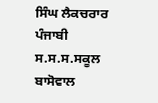ਸਿੰਘ ਲੈਕਚਰਾਰ ਪੰਜਾਬੀ
ਸ.ਸ.ਸ.ਸਕੂਲ ਬਾਸੋਵਾਲ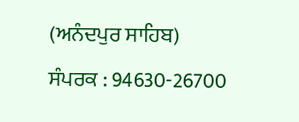(ਅਨੰਦਪੁਰ ਸਾਹਿਬ)
ਸੰਪਰਕ : 94630-26700